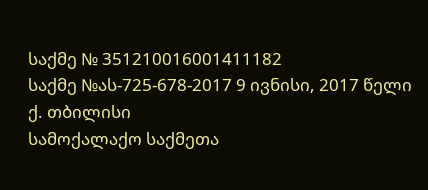საქმე № 351210016001411182
საქმე №ას-725-678-2017 9 ივნისი, 2017 წელი
ქ. თბილისი
სამოქალაქო საქმეთა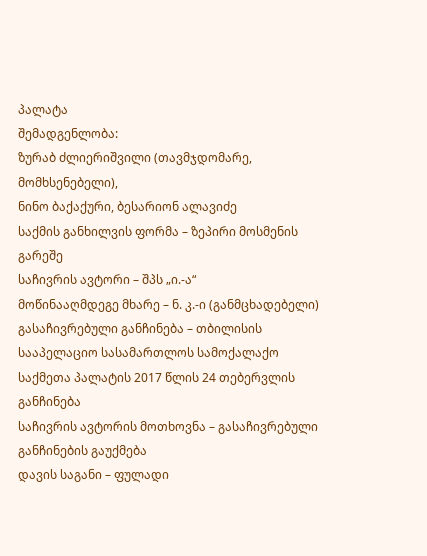პალატა
შემადგენლობა:
ზურაბ ძლიერიშვილი (თავმჯდომარე, მომხსენებელი),
ნინო ბაქაქური, ბესარიონ ალავიძე
საქმის განხილვის ფორმა – ზეპირი მოსმენის გარეშე
საჩივრის ავტორი – შპს „ი.-ა“
მოწინააღმდეგე მხარე – ნ. კ.-ი (განმცხადებელი)
გასაჩივრებული განჩინება – თბილისის სააპელაციო სასამართლოს სამოქალაქო საქმეთა პალატის 2017 წლის 24 თებერვლის განჩინება
საჩივრის ავტორის მოთხოვნა – გასაჩივრებული განჩინების გაუქმება
დავის საგანი – ფულადი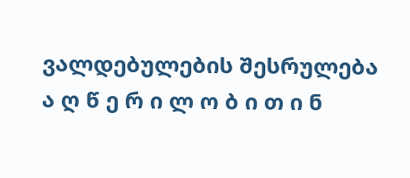ვალდებულების შესრულება
ა ღ წ ე რ ი ლ ო ბ ი თ ი ნ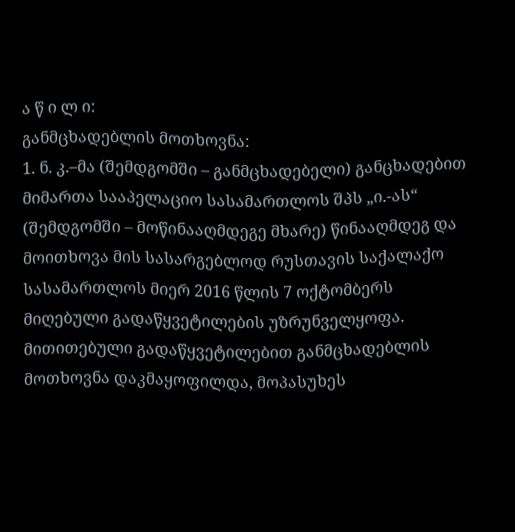ა წ ი ლ ი:
განმცხადებლის მოთხოვნა:
1. ნ. კ.–მა (შემდგომში – განმცხადებელი) განცხადებით მიმართა სააპელაციო სასამართლოს შპს „ი.-ას“ (შემდგომში – მოწინააღმდეგე მხარე) წინააღმდეგ და მოითხოვა მის სასარგებლოდ რუსთავის საქალაქო სასამართლოს მიერ 2016 წლის 7 ოქტომბერს მიღებული გადაწყვეტილების უზრუნველყოფა. მითითებული გადაწყვეტილებით განმცხადებლის მოთხოვნა დაკმაყოფილდა, მოპასუხეს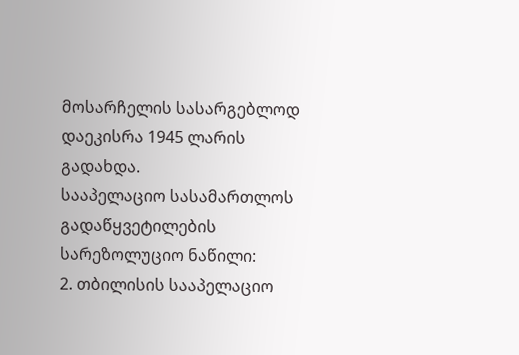მოსარჩელის სასარგებლოდ დაეკისრა 1945 ლარის გადახდა.
სააპელაციო სასამართლოს გადაწყვეტილების სარეზოლუციო ნაწილი:
2. თბილისის სააპელაციო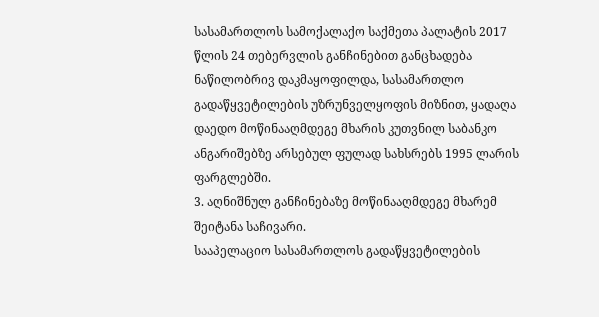სასამართლოს სამოქალაქო საქმეთა პალატის 2017 წლის 24 თებერვლის განჩინებით განცხადება ნაწილობრივ დაკმაყოფილდა, სასამართლო გადაწყვეტილების უზრუნველყოფის მიზნით, ყადაღა დაედო მოწინააღმდეგე მხარის კუთვნილ საბანკო ანგარიშებზე არსებულ ფულად სახსრებს 1995 ლარის ფარგლებში.
3. აღნიშნულ განჩინებაზე მოწინააღმდეგე მხარემ შეიტანა საჩივარი.
სააპელაციო სასამართლოს გადაწყვეტილების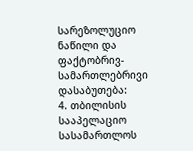სარეზოლუციო ნაწილი და ფაქტობრივ-სამართლებრივი დასაბუთება:
4. თბილისის სააპელაციო სასამართლოს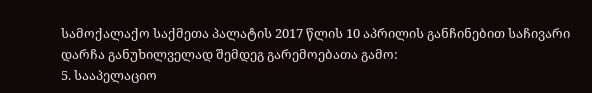სამოქალაქო საქმეთა პალატის 2017 წლის 10 აპრილის განჩინებით საჩივარი დარჩა განუხილველად შემდეგ გარემოებათა გამო:
5. სააპელაციო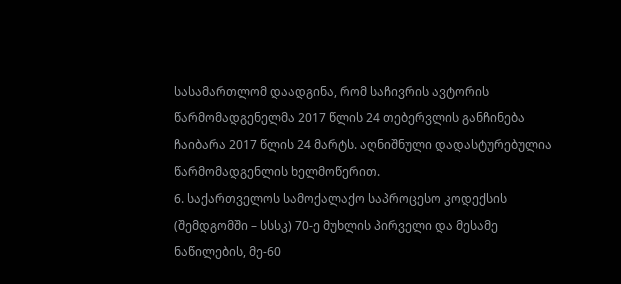სასამართლომ დაადგინა, რომ საჩივრის ავტორის წარმომადგენელმა 2017 წლის 24 თებერვლის განჩინება ჩაიბარა 2017 წლის 24 მარტს. აღნიშნული დადასტურებულია წარმომადგენლის ხელმოწერით.
6. საქართველოს სამოქალაქო საპროცესო კოდექსის (შემდგომში – სსსკ) 70-ე მუხლის პირველი და მესამე ნაწილების, მე-60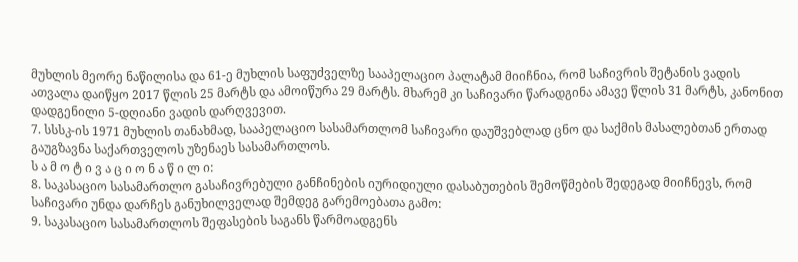მუხლის მეორე ნაწილისა და 61-ე მუხლის საფუძველზე სააპელაციო პალატამ მიიჩნია, რომ საჩივრის შეტანის ვადის ათვალა დაიწყო 2017 წლის 25 მარტს და ამოიწურა 29 მარტს. მხარემ კი საჩივარი წარადგინა ამავე წლის 31 მარტს, კანონით დადგენილი 5-დღიანი ვადის დარღვევით.
7. სსსკ-ის 1971 მუხლის თანახმად, სააპელაციო სასამართლომ საჩივარი დაუშვებლად ცნო და საქმის მასალებთან ერთად გაუგზავნა საქართველოს უზენაეს სასამართლოს.
ს ა მ ო ტ ი ვ ა ც ი ო ნ ა წ ი ლ ი:
8. საკასაციო სასამართლო გასაჩივრებული განჩინების იურიდიული დასაბუთების შემოწმების შედეგად მიიჩნევს, რომ საჩივარი უნდა დარჩეს განუხილველად შემდეგ გარემოებათა გამო:
9. საკასაციო სასამართლოს შეფასების საგანს წარმოადგენს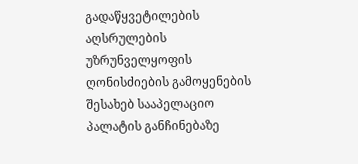გადაწყვეტილების აღსრულების უზრუნველყოფის ღონისძიების გამოყენების შესახებ სააპელაციო პალატის განჩინებაზე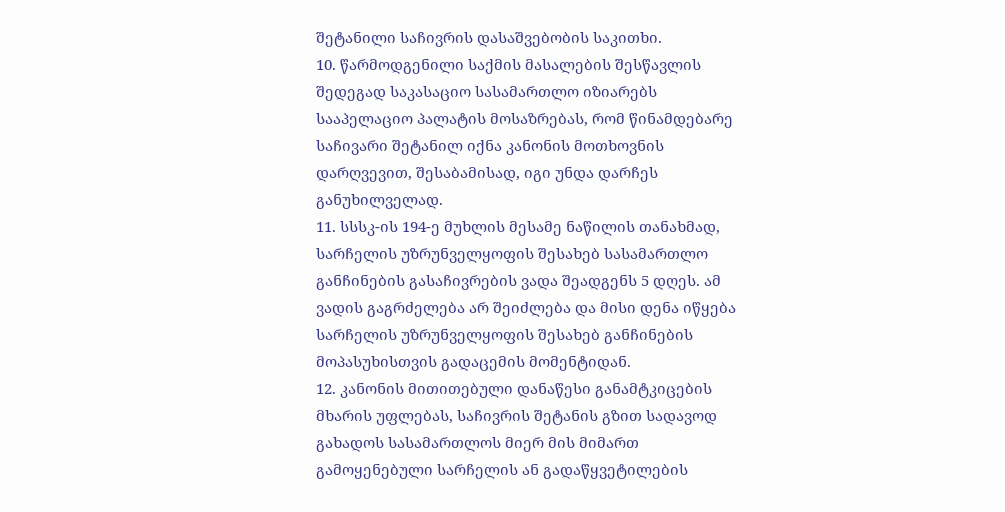შეტანილი საჩივრის დასაშვებობის საკითხი.
10. წარმოდგენილი საქმის მასალების შესწავლის შედეგად საკასაციო სასამართლო იზიარებს სააპელაციო პალატის მოსაზრებას, რომ წინამდებარე საჩივარი შეტანილ იქნა კანონის მოთხოვნის დარღვევით, შესაბამისად, იგი უნდა დარჩეს განუხილველად.
11. სსსკ-ის 194-ე მუხლის მესამე ნაწილის თანახმად, სარჩელის უზრუნველყოფის შესახებ სასამართლო განჩინების გასაჩივრების ვადა შეადგენს 5 დღეს. ამ ვადის გაგრძელება არ შეიძლება და მისი დენა იწყება სარჩელის უზრუნველყოფის შესახებ განჩინების მოპასუხისთვის გადაცემის მომენტიდან.
12. კანონის მითითებული დანაწესი განამტკიცების მხარის უფლებას, საჩივრის შეტანის გზით სადავოდ გახადოს სასამართლოს მიერ მის მიმართ გამოყენებული სარჩელის ან გადაწყვეტილების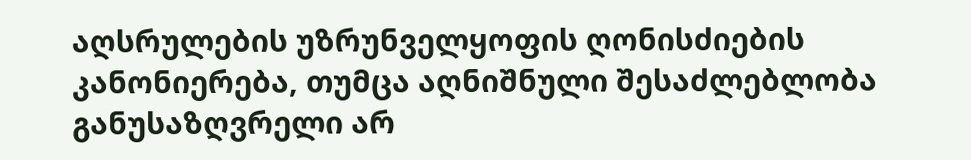აღსრულების უზრუნველყოფის ღონისძიების კანონიერება, თუმცა აღნიშნული შესაძლებლობა განუსაზღვრელი არ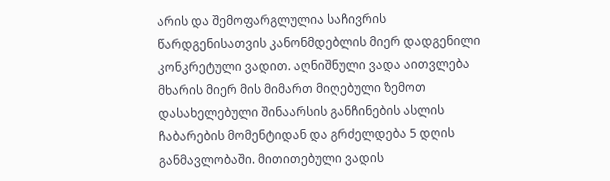არის და შემოფარგლულია საჩივრის წარდგენისათვის კანონმდებლის მიერ დადგენილი კონკრეტული ვადით. აღნიშნული ვადა აითვლება მხარის მიერ მის მიმართ მიღებული ზემოთ დასახელებული შინაარსის განჩინების ასლის ჩაბარების მომენტიდან და გრძელდება 5 დღის განმავლობაში. მითითებული ვადის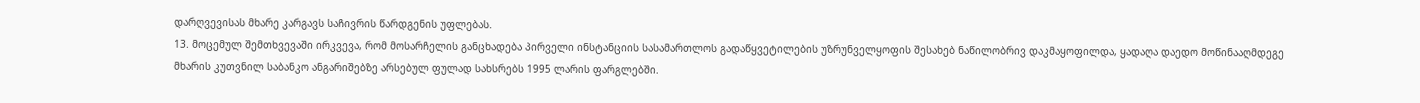დარღვევისას მხარე კარგავს საჩივრის წარდგენის უფლებას.
13. მოცემულ შემთხვევაში ირკვევა, რომ მოსარჩელის განცხადება პირველი ინსტანციის სასამართლოს გადაწყვეტილების უზრუნველყოფის შესახებ ნაწილობრივ დაკმაყოფილდა, ყადაღა დაედო მოწინააღმდეგე მხარის კუთვნილ საბანკო ანგარიშებზე არსებულ ფულად სახსრებს 1995 ლარის ფარგლებში.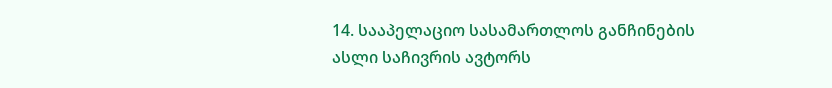14. სააპელაციო სასამართლოს განჩინების ასლი საჩივრის ავტორს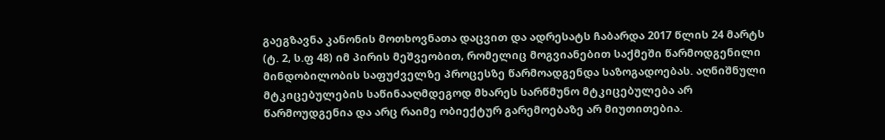გაეგზავნა კანონის მოთხოვნათა დაცვით და ადრესატს ჩაბარდა 2017 წლის 24 მარტს (ტ. 2, ს.ფ 48) იმ პირის მეშვეობით, რომელიც მოგვიანებით საქმეში წარმოდგენილი მინდობილობის საფუძველზე პროცესზე წარმოადგენდა საზოგადოებას. აღნიშნული მტკიცებულების საწინააღმდეგოდ მხარეს სარწმუნო მტკიცებულება არ წარმოუდგენია და არც რაიმე ობიექტურ გარემოებაზე არ მიუთითებია.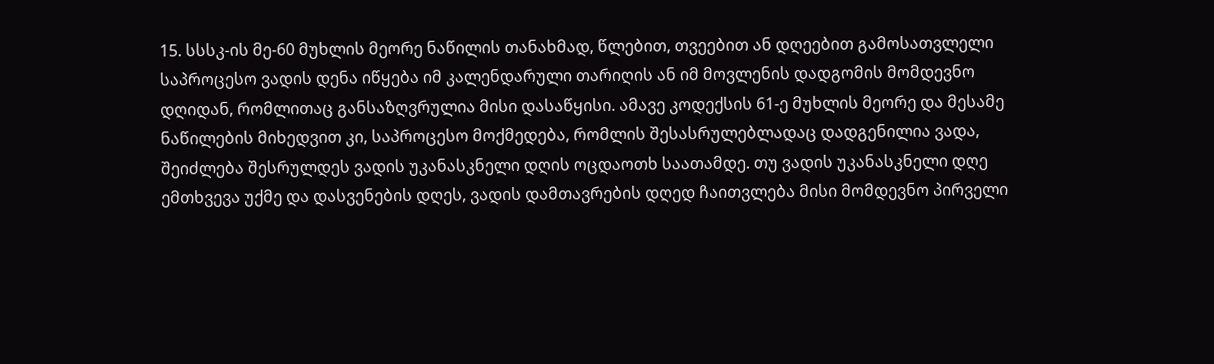15. სსსკ-ის მე-60 მუხლის მეორე ნაწილის თანახმად, წლებით, თვეებით ან დღეებით გამოსათვლელი საპროცესო ვადის დენა იწყება იმ კალენდარული თარიღის ან იმ მოვლენის დადგომის მომდევნო დღიდან, რომლითაც განსაზღვრულია მისი დასაწყისი. ამავე კოდექსის 61-ე მუხლის მეორე და მესამე ნაწილების მიხედვით კი, საპროცესო მოქმედება, რომლის შესასრულებლადაც დადგენილია ვადა, შეიძლება შესრულდეს ვადის უკანასკნელი დღის ოცდაოთხ საათამდე. თუ ვადის უკანასკნელი დღე ემთხვევა უქმე და დასვენების დღეს, ვადის დამთავრების დღედ ჩაითვლება მისი მომდევნო პირველი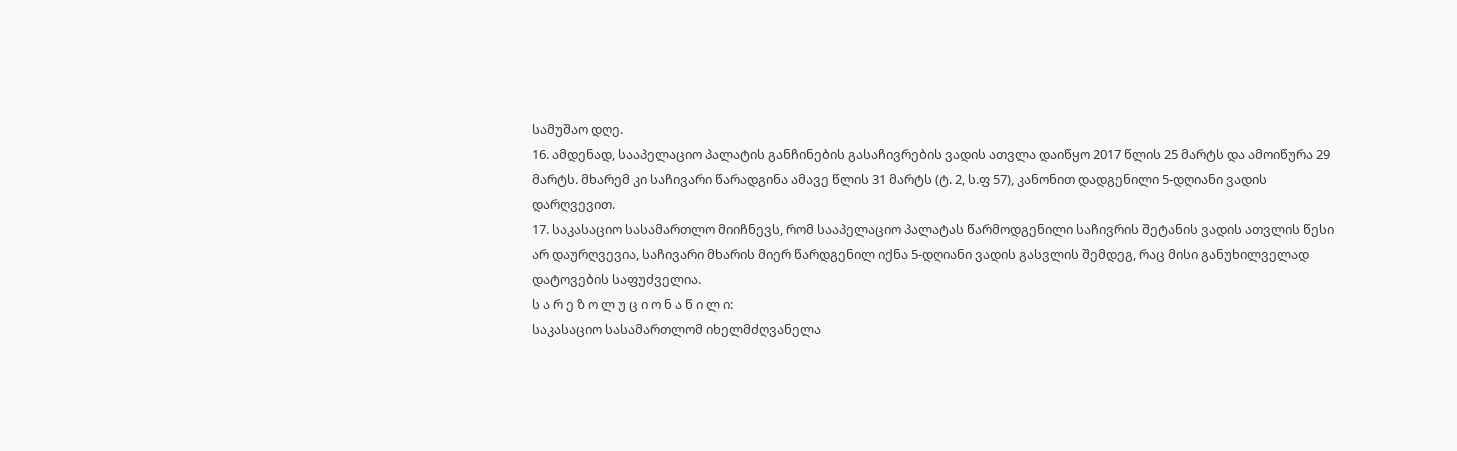სამუშაო დღე.
16. ამდენად, სააპელაციო პალატის განჩინების გასაჩივრების ვადის ათვლა დაიწყო 2017 წლის 25 მარტს და ამოიწურა 29 მარტს. მხარემ კი საჩივარი წარადგინა ამავე წლის 31 მარტს (ტ. 2, ს.ფ 57), კანონით დადგენილი 5-დღიანი ვადის დარღვევით.
17. საკასაციო სასამართლო მიიჩნევს, რომ სააპელაციო პალატას წარმოდგენილი საჩივრის შეტანის ვადის ათვლის წესი არ დაურღვევია, საჩივარი მხარის მიერ წარდგენილ იქნა 5-დღიანი ვადის გასვლის შემდეგ, რაც მისი განუხილველად დატოვების საფუძველია.
ს ა რ ე ზ ო ლ უ ც ი ო ნ ა წ ი ლ ი:
საკასაციო სასამართლომ იხელმძღვანელა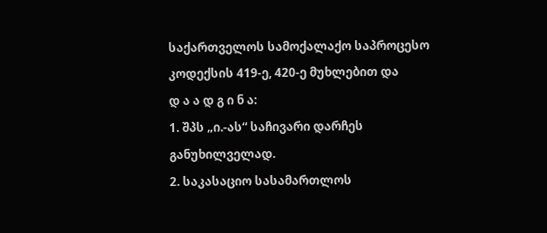საქართველოს სამოქალაქო საპროცესო კოდექსის 419-ე, 420-ე მუხლებით და
დ ა ა დ გ ი ნ ა:
1. შპს „ი.-ას“ საჩივარი დარჩეს განუხილველად.
2. საკასაციო სასამართლოს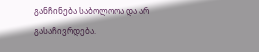განჩინება საბოლოოა და არ გასაჩივრდება.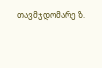თავმჯდომარე ზ.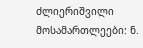ძლიერიშვილი
მოსამართლეები: ნ.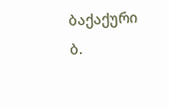ბაქაქური
ბ.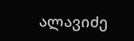ალავიძე